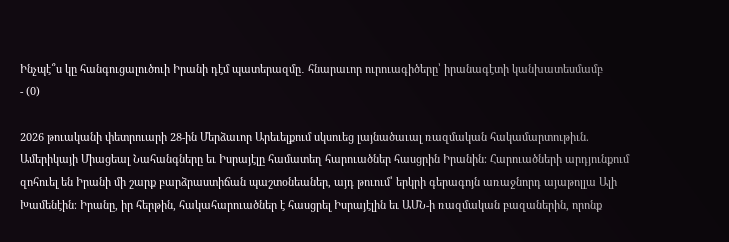Ինչպէ՞ս կը հանգուցալուծուի Իրանի դէմ պատերազմը․ հնարաւոր ուրուագիծերը՝ իրանագէտի կանխատեսմամբ
- (0)

2026 թուականի փետրուարի 28-ին Մերձաւոր Արեւելքում սկսուեց լայնածաւալ ռազմական հակամարտութիւն. Ամերիկայի Միացեալ Նահանգները եւ Իսրայէլը համատեղ հարուածներ հասցրին Իրանին։ Հարուածների արդյունքում զոհուել են Իրանի մի շարք բարձրաստիճան պաշտօնեաներ, այդ թուում՝ երկրի գերագոյն առաջնորդ այաթոլլա Ալի Խամենէին։ Իրանը, իր հերթին, հակահարուածներ է հասցրել Իսրայէլին եւ ԱՄՆ-ի ռազմական բազաներին, որոնք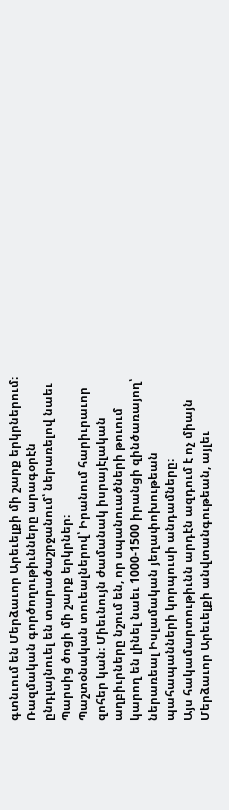գտնւում են Մերձաւոր Արեւելքի մի շարք երկրներում։ Ռազմական գործողութիւնները արագօրէն ընդլայնուել են տարածաշրջանում՝ ներառելով նաեւ Պարսից ծոցի մի շարք երկրներ։
Պաշտօնական տուեալներով՝ Իրանում հարիւրաւոր զոհեր կան։ Միեւնույն ժամանակ իսրայէլական աղբիւրները նշում են, որ սպանուածների թուում կարող են լինել նաեւ 1000-1500 իրանցի զինծառայող՝ ներառեալ Իսլամական յեղափոխութեան պահապանների կորպուսի անդամները։
Այս հակամարտութիւնն արդէն ազդում է ոչ միայն Մերձաւոր Արեւելքի անվտանգութեան, այլեւ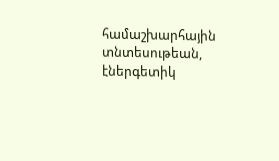համաշխարհային տնտեսութեան, էներգետիկ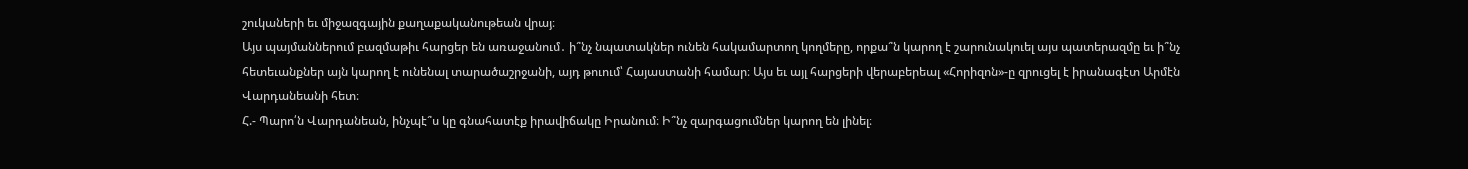շուկաների եւ միջազգային քաղաքականութեան վրայ։
Այս պայմաններում բազմաթիւ հարցեր են առաջանում․ ի՞նչ նպատակներ ունեն հակամարտող կողմերը, որքա՞ն կարող է շարունակուել այս պատերազմը եւ ի՞նչ հետեւանքներ այն կարող է ունենալ տարածաշրջանի, այդ թուում՝ Հայաստանի համար։ Այս եւ այլ հարցերի վերաբերեալ «Հորիզոն»-ը զրուցել է իրանագէտ Արմէն Վարդանեանի հետ։
Հ.- Պարո՛ն Վարդանեան, ինչպէ՞ս կը գնահատէք իրավիճակը Իրանում։ Ի՞նչ զարգացումներ կարող են լինել։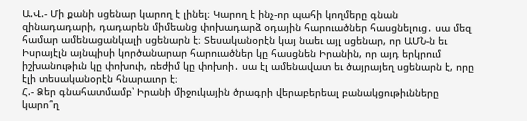Ա.Վ.- Մի քանի սցենար կարող է լինել։ Կարող է ինչ-որ պահի կողմերը գնան զինադադարի, դադարեն միմեանց փոխադարձ օդային հարուածներ հասցնելուց․ սա մեզ համար ամենացանկալի սցենարն է։ Տեսականօրէն կայ նաեւ այլ սցենար, որ ԱՄՆ-ն եւ Իսրայէլն այնպիսի կործանարար հարուածներ կը հասցնեն Իրանին, որ այդ երկրում իշխանութիւն կը փոխուի, ռեժիմ կը փոխոի․ սա էլ ամենավատ եւ ծայրայեղ սցենարն է, որը էլի տեսականօրէն հնարաւոր է։
Հ.- Ձեր գնահատմամբ՝ Իրանի միջուկային ծրագրի վերաբերեալ բանակցութիւնները կարո՞ղ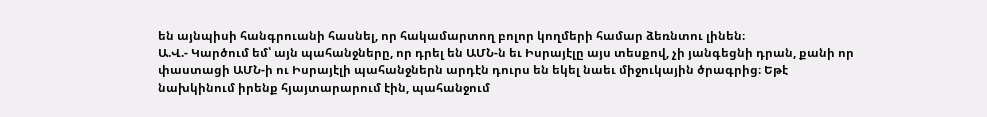են այնպիսի հանգրուանի հասնել, որ հակամարտող բոլոր կողմերի համար ձեռնտու լինեն։
Ա.Վ.- Կարծում եմ՝ այն պահանջները, որ դրել են ԱՄՆ-ն եւ Իսրայէլը այս տեսքով, չի յանգեցնի դրան, քանի որ փաստացի ԱՄՆ-ի ու Իսրայէլի պահանջներն արդէն դուրս են եկել նաեւ միջուկային ծրագրից։ Եթէ նախկինում իրենք հյայտարարում էին, պահանջում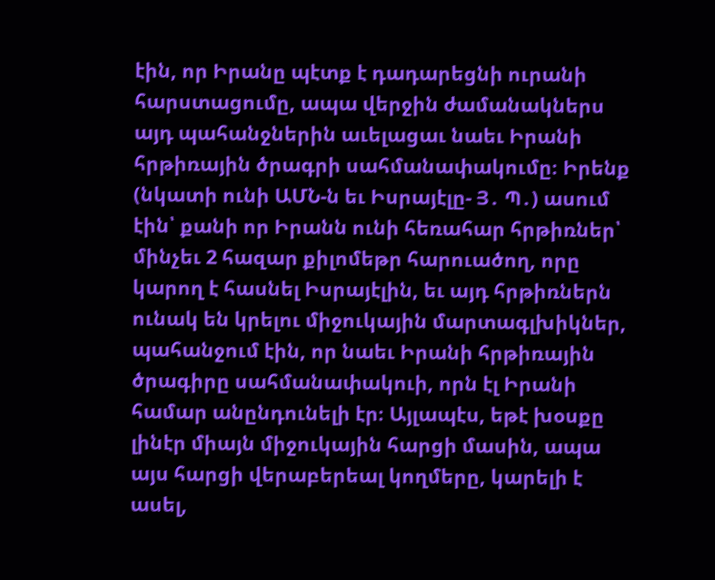էին, որ Իրանը պէտք է դադարեցնի ուրանի հարստացումը, ապա վերջին ժամանակներս այդ պահանջներին աւելացաւ նաեւ Իրանի հրթիռային ծրագրի սահմանափակումը։ Իրենք (նկատի ունի ԱՄՆ-ն եւ Իսրայէլը- Յ․ Պ․) ասում էին՝ քանի որ Իրանն ունի հեռահար հրթիռներ՝ մինչեւ 2 հազար քիլոմեթր հարուածող, որը կարող է հասնել Իսրայէլին, եւ այդ հրթիռներն ունակ են կրելու միջուկային մարտագլխիկներ, պահանջում էին, որ նաեւ Իրանի հրթիռային ծրագիրը սահմանափակուի, որն էլ Իրանի համար անընդունելի էր։ Այլապէս, եթէ խօսքը լինէր միայն միջուկային հարցի մասին, ապա այս հարցի վերաբերեալ կողմերը, կարելի է ասել,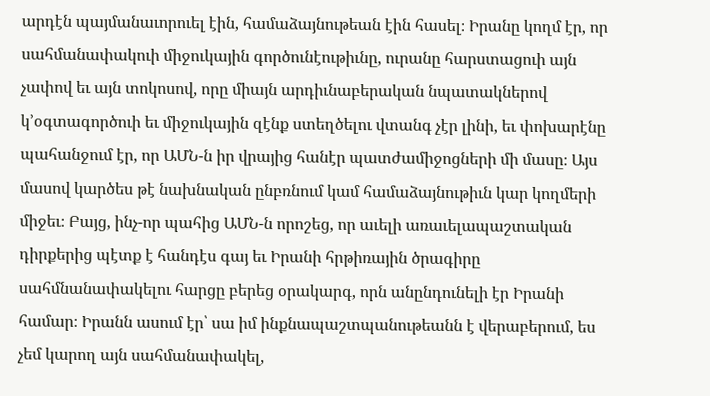արդէն պայմանաւորուել էին, համաձայնութեան էին հասել։ Իրանը կողմ էր, որ սահմանափակուի միջուկային գործունէութիւնը, ուրանը հարստացուի այն չափով եւ այն տոկոսով, որը միայն արդիւնաբերական նպատակներով կ’օգտագործուի եւ միջուկային զէնք ստեղծելու վտանգ չէր լինի, եւ փոխարէնը պահանջում էր, որ ԱՄՆ-ն իր վրայից հանէր պատժամիջոցների մի մասը։ Այս մասով կարծես թէ նախնական ընբռնում կամ համաձայնութիւն կար կողմերի միջեւ։ Բայց, ինչ-որ պահից ԱՄՆ-ն որոշեց, որ աւելի առաւելապաշտական դիրքերից պէտք է հանդէս գայ եւ Իրանի հրթիռային ծրագիրը սահմնանափակելու հարցը բերեց օրակարգ, որն անընդունելի էր Իրանի համար։ Իրանն ասում էր՝ սա իմ ինքնապաշտպանութեանն է վերաբերում, ես չեմ կարող այն սահմանափակել,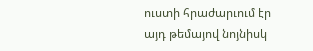ուստի հրաժարւում էր այդ թեմայով նոյնիսկ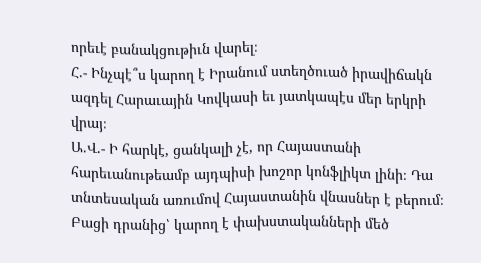որեւէ բանակցութիւն վարել։
Հ.- Ինչպէ՞ս կարող է Իրանում ստեղծուած իրավիճակն ազդել Հարաւային Կովկասի եւ յատկապէս մեր երկրի վրայ։
Ա.Վ.- Ի հարկէ, ցանկալի չէ, որ Հայաստանի հարեւանութեամբ այդպիսի խոշոր կոնֆլիկտ լինի։ Դա տնտեսական առումով Հայաստանին վնասներ է բերում։ Բացի դրանից՝ կարող է փախստականների մեծ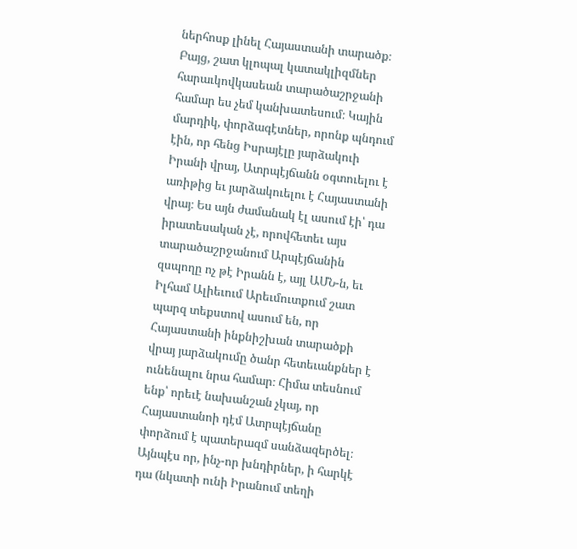ներհոսք լինել Հայաստանի տարածք։ Բայց, շատ կլոպալ կատակլիզմներ հարաւկովկասեան տարածաշրջանի համար ես չեմ կանխատեսում։ Կային մարդիկ, փորձագէտներ, որոնք պնդում էին, որ հենց Իսրայէլը յարձակուի Իրանի վրայ, Ատրպէյճանն օգտուելու է առիթից եւ յարձակուելու է Հայաստանի վրայ։ Ես այն ժամանակ էլ ասում էի՝ դա իրատեսական չէ, որովհետեւ այս տարածաշրջանում Արպէյճանին զսպողը ոչ թէ Իրանն է, այլ ԱՄՆ-ն, եւ Իլհամ Ալիեւում Արեւմուտքում շատ պարզ տեքստով ասում են, որ Հայաստանի ինքնիշխան տարածքի վրայ յարձակումը ծանր հետեւանքներ է ունենալու նրա համար։ Հիմա տեսնում ենք՝ որեւէ նախանշան չկայ, որ Հայաստանոի դէմ Ատրպէյճանը փորձում է պատերազմ սանձազերծել։ Այնպէս որ, ինչ-որ խնդիրներ, ի հարկէ դա (նկատի ունի Իրանում տեղի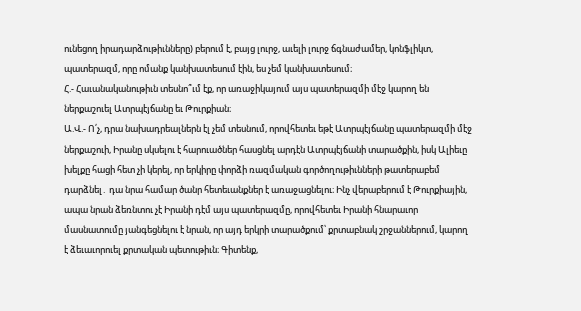ունեցող իրադարձութիւնները) բերում է, բայց լուրջ, աւելի լուրջ ճգնաժամեր, կոնֆլիկտ, պատերազմ, որը ոմանք կանխատեսում էին, ես չեմ կանխատեսում։
Հ.- Հաւանականութիւն տեսնո՞ւմ էք, որ առաջիկայում այս պատերազմի մէջ կարող են ներքաշուել Ատրպէյճանը եւ Թուրքիան։
Ա.Վ.- Ո՛չ, դրա նախադրեալներն էլ չեմ տեսնում, որովհետեւ եթէ Ատրպէյճանը պատերազմի մէջ ներքաշուի, Իրանը սկսելու է հարուածներ հասցնել արդէն Ատրպէյճանի տարածքին, իսկ Ալիեւը խելքը հացի հետ չի կերել, որ երկիրը փորձի ռազմական գործողութիւնների թատերաբեմ դարձնել․ դա նրա համար ծանր հետեւանքներ է առաջացնելու։ Ինչ վերաբերում է Թուրքիային, ապա նրան ձեռնտու չէ Իրանի դէմ այս պատերազմը, որովհետեւ Իրանի հնարաւոր մասնատումը յանգեցնելու է նրան, որ այդ երկրի տարածքում՝ քրտաբնակ շրջաններում, կարող է ձեւաւորուել քրտական պետութիւն։ Գիտենք,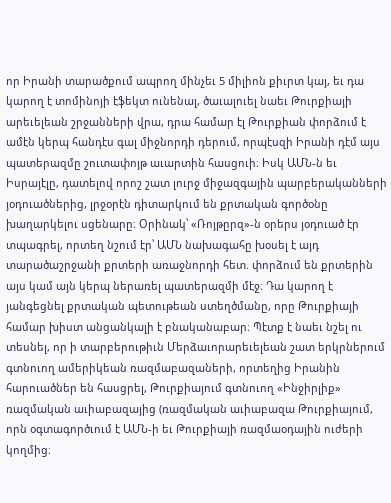որ Իրանի տարածքում ապրող մինչեւ 5 միլիոն քիւրտ կայ, եւ դա կարող է տոմինոյի էֆեկտ ունենալ, ծաւալուել նաեւ Թուրքիայի արեւելեան շրջանների վրա, դրա համար էլ Թուրքիան փորձում է ամէն կերպ հանդէս գալ միջնորդի դերում, որպէսզի Իրանի դէմ այս պատերազմը շուտափոյթ աւարտին հասցուի։ Իսկ ԱՄՆ-ն եւ Իսրայէլը, դատելով որոշ շատ լուրջ միջազգային պարբերականների յօդուածներից, լրջօրէն դիտարկում են քրտական գործօնը խաղարկելու սցենարը։ Օրինակ՝ «Ռոյթըրզ»-ն օրերս յօդուած էր տպագրել, որտեղ նշում էր՝ ԱՄՆ նախագահը խօսել է այդ տարածաշրջանի քրտերի առաջնորդի հետ. փորձում են քրտերին այս կամ այն կերպ ներառել պատերազմի մէջ։ Դա կարող է յանգեցնել քրտական պետութեան ստեղծմանը, որը Թուրքիայի համար խիստ անցանկալի է բնականաբար։ Պէտք է նաեւ նշել ու տեսնել, որ ի տարբերութիւն Մերձաւորարեւելեան շատ երկրներում գտնուող ամերիկեան ռազմաբազաների, որտեղից Իրանին հարուածներ են հասցրել, Թուրքիայում գտնուող «Ինջիրլիք» ռազմական աւիաբազայից (ռազմական աւիաբազա Թուրքիայում, որն օգտագործւում է ԱՄՆ-ի եւ Թուրքիայի ռազմաօդային ուժերի կողմից։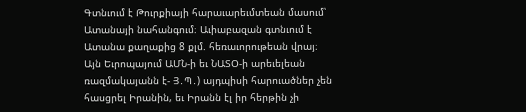Գտնւում է Թուրքիայի հարաւարեւմտեան մասում՝ Ատանայի նահանգում։ Աւիաբազան գտնւում է Ատանա քաղաքից 8 քլմ. հեռաւորութեան վրայ։ Այն Եւրոպայում ԱՄՆ-ի եւ ՆԱՏՕ-ի արեւելեան ռազմակայանն է- Յ․Պ․) այդպիսի հարուածներ չեն հասցրել Իրանին, եւ Իրանն էլ իր հերթին չի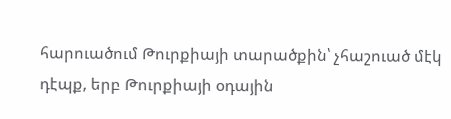հարուածում Թուրքիայի տարածքին՝ չհաշուած մէկ դէպք, երբ Թուրքիայի օդային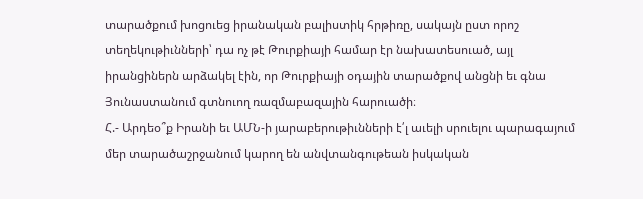տարածքում խոցուեց իրանական բալիստիկ հրթիռը, սակայն ըստ որոշ տեղեկութիւնների՝ դա ոչ թէ Թուրքիայի համար էր նախատեսուած, այլ իրանցիներն արձակել էին, որ Թուրքիայի օդային տարածքով անցնի եւ գնա Յունաստանում գտնուող ռազմաբազային հարուածի։
Հ.- Արդեօ՞ք Իրանի եւ ԱՄՆ-ի յարաբերութիւնների է՛լ աւելի սրուելու պարագայում մեր տարածաշրջանում կարող են անվտանգութեան իսկական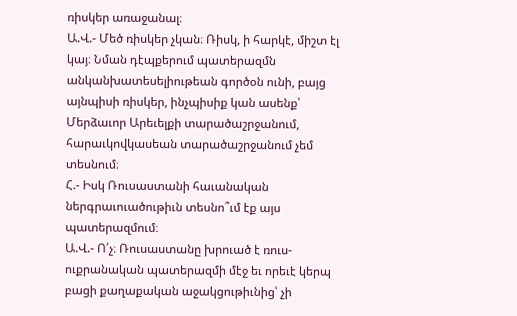ռիսկեր առաջանալ։
Ա.Վ.- Մեծ ռիսկեր չկան։ Ռիսկ, ի հարկէ, միշտ էլ կայ։ Նման դէպքերում պատերազմն անկանխատեսելիութեան գործօն ունի, բայց այնպիսի ռիսկեր, ինչպիսիք կան ասենք՝ Մերձաւոր Արեւելքի տարածաշրջանում, հարաւկովկասեան տարածաշրջանում չեմ տեսնում։
Հ.- Իսկ Ռուսաստանի հաւանական ներգրաւուածութիւն տեսնո՞ւմ էք այս պատերազմում։
Ա.Վ.- Ո՛չ։ Ռուսաստանը խրուած է ռուս-ուքրանական պատերազմի մէջ եւ որեւէ կերպ բացի քաղաքական աջակցութիւնից՝ չի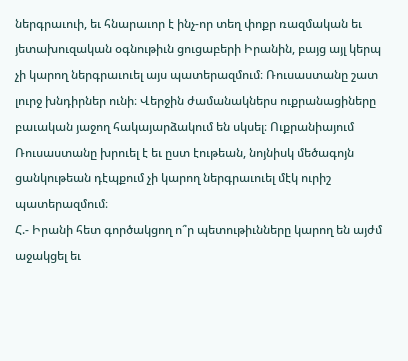ներգրաւուի, եւ հնարաւոր է ինչ-որ տեղ փոքր ռազմական եւ յետախուզական օգնութիւն ցուցաբերի Իրանին, բայց այլ կերպ չի կարող ներգրաւուել այս պատերազմում։ Ռուսաստանը շատ լուրջ խնդիրներ ունի։ Վերջին ժամանակներս ուքրանացիները բաւական յաջող հակայարձակում են սկսել։ Ուքրանիայում Ռուսաստանը խրուել է եւ ըստ էութեան, նոյնիսկ մեծագոյն ցանկութեան դէպքում չի կարող ներգրաւուել մէկ ուրիշ պատերազմում։
Հ.- Իրանի հետ գործակցող ո՞ր պետութիւնները կարող են այժմ աջակցել եւ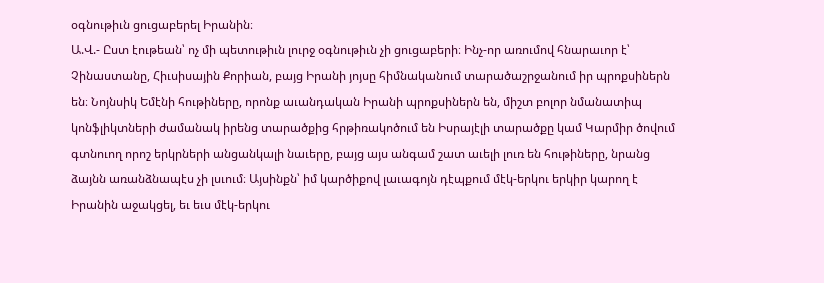օգնութիւն ցուցաբերել Իրանին։
Ա.Վ.- Ըստ էութեան՝ ոչ մի պետութիւն լուրջ օգնութիւն չի ցուցաբերի։ Ինչ-որ առումով հնարաւոր է՝ Չինաստանը, Հիւսիսային Քորիան, բայց Իրանի յոյսը հիմնականում տարածաշրջանում իր պրոքսիներն են։ Նոյնսիկ Եմէնի հութիները, որոնք աւանդական Իրանի պրոքսիներն են, միշտ բոլոր նմանատիպ կոնֆլիկտների ժամանակ իրենց տարածքից հրթիռակոծում են Իսրայէլի տարածքը կամ Կարմիր ծովում գտնուող որոշ երկրների անցանկալի նաւերը, բայց այս անգամ շատ աւելի լուռ են հութիները, նրանց ձայնն առանձնապէս չի լսւում։ Այսինքն՝ իմ կարծիքով լաւագոյն դէպքում մէկ-երկու երկիր կարող է Իրանին աջակցել, եւ եւս մէկ-երկու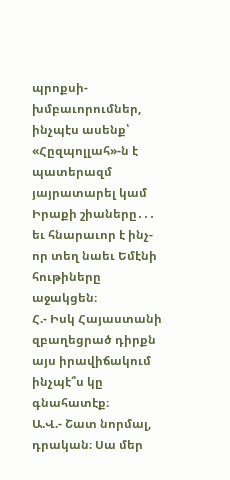պրոքսի-խմբաւորումներ, ինչպէս ասենք՝ «Հըզպոլլահ»-ն է պատերազմ յայրատարել կամ Իրաքի շիաները․․․ եւ հնարաւոր է ինչ-որ տեղ նաեւ Եմէնի հութիները աջակցեն։
Հ.- Իսկ Հայաստանի զբաղեցրած դիրքն այս իրավիճակում ինչպէ՞ս կը գնահատէք։
Ա.Վ.- Շատ նորմալ, դրական։ Սա մեր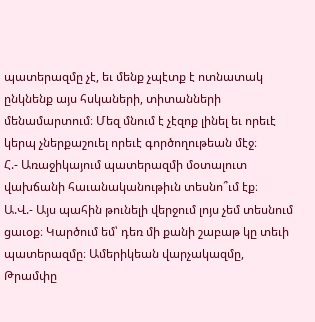պատերազմը չէ, եւ մենք չպէտք է ոտնատակ ընկնենք այս հսկաների, տիտանների մենամարտում։ Մեզ մնում է չէզոք լինել եւ որեւէ կերպ չներքաշուել որեւէ գործողութեան մէջ։
Հ.- Առաջիկայում պատերազմի մօտալուտ վախճանի հաւանականութիւն տեսնո՞ւմ էք։
Ա.Վ.- Այս պահին թունելի վերջում լոյս չեմ տեսնում ցաւօք։ Կարծում եմ՝ դեռ մի քանի շաբաթ կը տեւի պատերազմը։ Ամերիկեան վարչակազմը, Թրամփը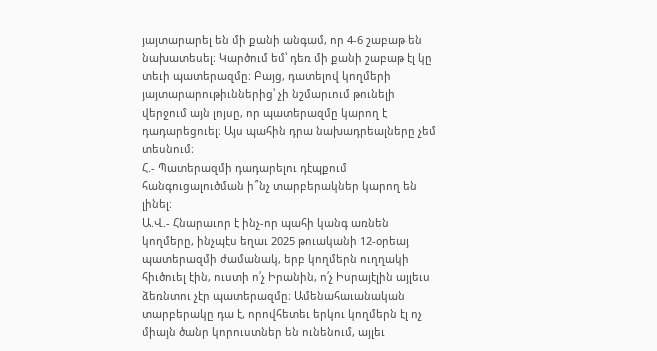յայտարարել են մի քանի անգամ, որ 4-6 շաբաթ են նախատեսել։ Կարծում եմ՝ դեռ մի քանի շաբաթ էլ կը տեւի պատերազմը։ Բայց, դատելով կողմերի յայտարարութիւններից՝ չի նշմարւում թունելի վերջում այն լոյսը, որ պատերազմը կարող է դադարեցուել։ Այս պահին դրա նախադրեալները չեմ տեսնում։
Հ.- Պատերազմի դադարելու դէպքում հանգուցալուծման ի՞նչ տարբերակներ կարող են լինել։
Ա.Վ.- Հնարաւոր է ինչ-որ պահի կանգ առնեն կողմերը, ինչպէս եղաւ 2025 թուականի 12-օրեայ պատերազմի ժամանակ, երբ կողմերն ուղղակի հիւծուել էին, ուստի ո՛չ Իրանին, ո՛չ Իսրայէլին այլեւս ձեռնտու չէր պատերազմը։ Ամենահաւանական տարբերակը դա է, որովհետեւ երկու կողմերն էլ ոչ միայն ծանր կորուստներ են ունենում, այլեւ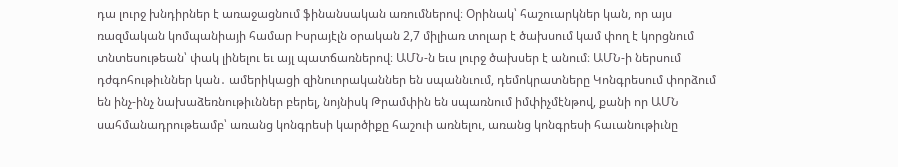դա լուրջ խնդիրներ է առաջացնում ֆինանսական առումներով։ Օրինակ՝ հաշուարկներ կան, որ այս ռազմական կոմպանիայի համար Իսրայէլն օրական 2,7 միլիառ տոլար է ծախսում կամ փող է կորցնում տնտեսութեան՝ փակ լինելու եւ այլ պատճառներով։ ԱՄՆ-ն եւս լուրջ ծախսեր է անում։ ԱՄՆ-ի ներսում դժգոհութիւններ կան․ ամերիկացի զինուորականներ են սպաննւում, դեմոկրատները Կոնգրեսում փորձում են ինչ-ինչ նախաձեռնութիւններ բերել, նոյնիսկ Թրամփին են սպառնում իմփիչմէնթով, քանի որ ԱՄՆ սահմանադրութեամբ՝ առանց կոնգրեսի կարծիքը հաշուի առնելու, առանց կոնգրեսի հաւանութիւնը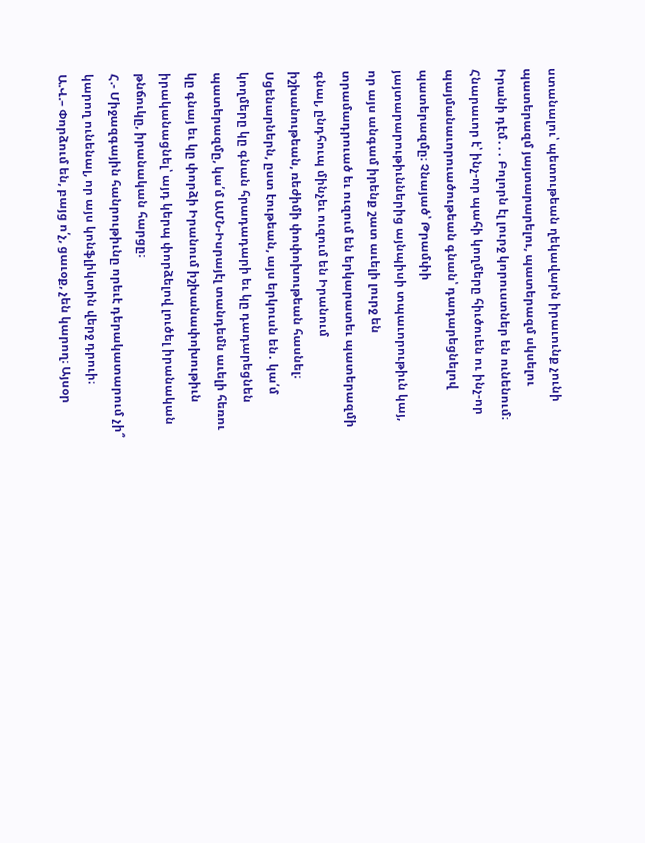ստանալու՝ պետութեան ղեկավարն իրաւունք չունի պատերազմ յայտարարելու, պատերազմ սկսելու Իրանի դէմ․․․ Բոլորն էլ լուրջ կորուստներ են ունենում։ Հնարաւոր է՝ ինչ-որ պահի կողմերը հիւծուեն ու ինչ-որ պայմանաւորուածութեան գնան՝ դադարեցնելով պատերազմը։ Չնայած՝ Թրամփի յայտարարութիւններից այնպիսի տպաւորութիւն կայ, որ այս անգամ իրենք շատ աւելի լուրջ են տրամադրուած եւ ուզում են երկարատեւ պատերազմի գնալ, ընդհուպ մինչեւ ուզում են Իրանում իշխանութեան, ռեժիմի փոփոխութեան հասնել։ Սցենարներն, ըստ էութեան, այս երկուսն են․ կա՛մ կողմերը կը գնան հրադադարի եւ կը դադարեցնեն պատերազմը, կա՛մ ԱՄՆ-Իսրայէլ տանդեմն աւելի հեռու կը գնայ եւ կը փորձի Իրանում իշխանափոխութիւն իրականացնել՝ այդ կերպ փորձելով լուծել իրանական թնճուկը, իրանական հարցը։
Հ.- Միջազգային հանրութիւնը որեւէ դերակատարում չի՞ կարող ունենալ, որ այս կոնֆլիկտին վերջ դրուի։
Ա.Վ.– Փորձում են, բայց ո՛չ, ցաւօք, չեն կարող։ Այսօր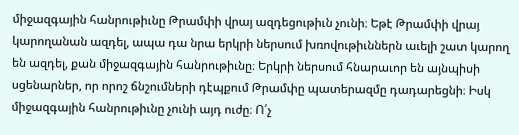միջազգային հանրութիւնը Թրամփի վրայ ազդեցութիւն չունի։ Եթէ Թրամփի վրայ կարողանան ազդել, ապա դա նրա երկրի ներսում խռովութիւններն աւելի շատ կարող են ազդել, քան միջազգային հանրութիւնը։ Երկրի ներսում հնարաւոր են այնպիսի սցենարներ, որ որոշ ճնշումների դէպքում Թրամփը պատերազմը դադարեցնի։ Իսկ միջազգային հանրութիւնը չունի այդ ուժը։ Ո՛չ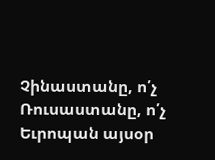Չինաստանը, ո՛չ Ռուսաստանը, ո՛չ Եւրոպան այսօր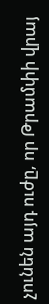չունեն այդ ուժը, որ Թրամփի վրայ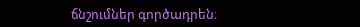ճնշումներ գործադրեն։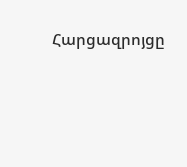Հարցազրոյցը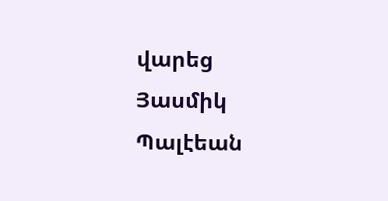վարեց Յասմիկ Պալէեան